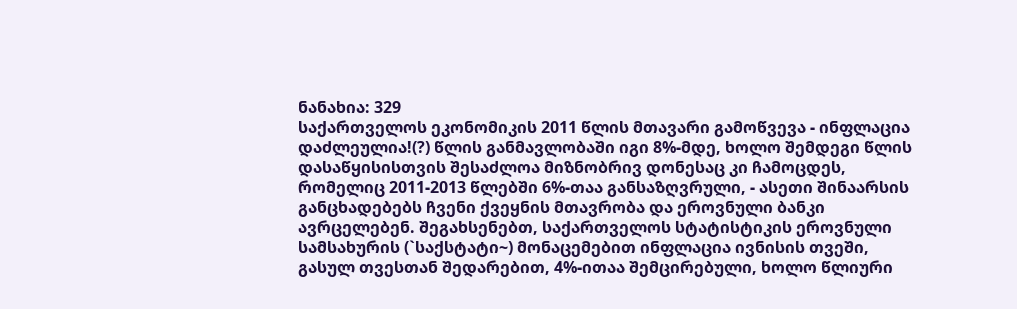ნანახია: 329
საქართველოს ეკონომიკის 2011 წლის მთავარი გამოწვევა - ინფლაცია დაძლეულია!(?) წლის განმავლობაში იგი 8%-მდე, ხოლო შემდეგი წლის დასაწყისისთვის შესაძლოა მიზნობრივ დონესაც კი ჩამოცდეს, რომელიც 2011-2013 წლებში 6%-თაა განსაზღვრული, - ასეთი შინაარსის განცხადებებს ჩვენი ქვეყნის მთავრობა და ეროვნული ბანკი ავრცელებენ. შეგახსენებთ, საქართველოს სტატისტიკის ეროვნული სამსახურის (`საქსტატი~) მონაცემებით ინფლაცია ივნისის თვეში, გასულ თვესთან შედარებით, 4%-ითაა შემცირებული, ხოლო წლიური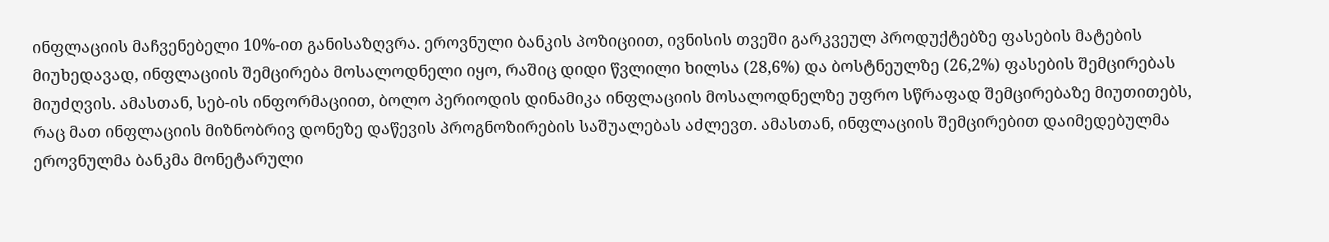ინფლაციის მაჩვენებელი 10%-ით განისაზღვრა. ეროვნული ბანკის პოზიციით, ივნისის თვეში გარკვეულ პროდუქტებზე ფასების მატების მიუხედავად, ინფლაციის შემცირება მოსალოდნელი იყო, რაშიც დიდი წვლილი ხილსა (28,6%) და ბოსტნეულზე (26,2%) ფასების შემცირებას მიუძღვის. ამასთან, სებ-ის ინფორმაციით, ბოლო პერიოდის დინამიკა ინფლაციის მოსალოდნელზე უფრო სწრაფად შემცირებაზე მიუთითებს, რაც მათ ინფლაციის მიზნობრივ დონეზე დაწევის პროგნოზირების საშუალებას აძლევთ. ამასთან, ინფლაციის შემცირებით დაიმედებულმა ეროვნულმა ბანკმა მონეტარული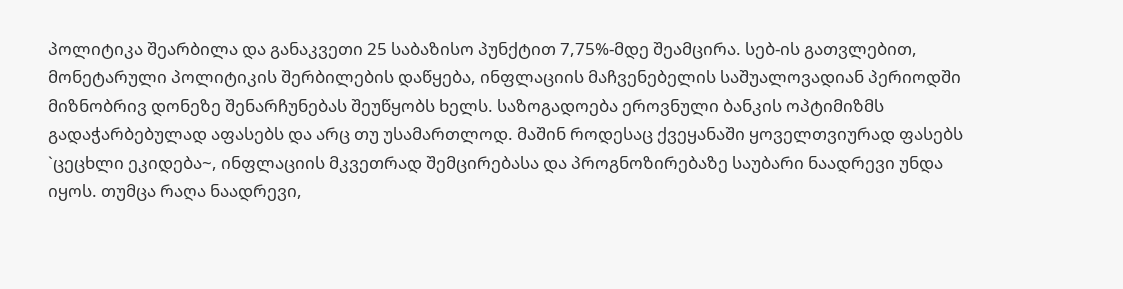პოლიტიკა შეარბილა და განაკვეთი 25 საბაზისო პუნქტით 7,75%-მდე შეამცირა. სებ-ის გათვლებით, მონეტარული პოლიტიკის შერბილების დაწყება, ინფლაციის მაჩვენებელის საშუალოვადიან პერიოდში მიზნობრივ დონეზე შენარჩუნებას შეუწყობს ხელს. საზოგადოება ეროვნული ბანკის ოპტიმიზმს გადაჭარბებულად აფასებს და არც თუ უსამართლოდ. მაშინ როდესაც ქვეყანაში ყოველთვიურად ფასებს `ცეცხლი ეკიდება~, ინფლაციის მკვეთრად შემცირებასა და პროგნოზირებაზე საუბარი ნაადრევი უნდა იყოს. თუმცა რაღა ნაადრევი,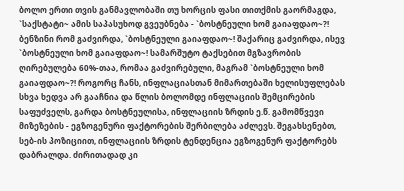ბოლო ერთი თვის განმავლობაში თუ ხორცის ფასი თითქმის გაორმაგდა, `საქსტატი~ ამის საპასუხოდ გვეუბნება - `ბოსტნეული ხომ გაიაფდაო~?! ბენზინი რომ გაძვირდა, `ბოსტნეული გაიაფდაო~! შაქარიც გაძვირდა, ისევ `ბოსტნეული ხომ გაიაფდაო~! სამარშუტო ტაქსებით მგზავრობის ღირებულება 60%-თაა, რომაა გაძვირებული, მაგრამ `ბოსტნეული ხომ გაიაფდაო~?! როგორც ჩანს, ინფლაციასთან მიმართებაში ხელისუფლებას სხვა ხედვა არ გააჩნია და წლის ბოლომდე ინფლაციის შემცირების საფუძველს, გარდა ბოსტნეულისა, ინფლაციის ზრდის ე.წ. გამომწვევი მიზეზების - ეგზოგენური ფაქტორების შერბილება აძლევს. შეგახსენებთ, სებ-ის პოზიციით, ინფლაციის ზრდის ტენდენცია ეგზოგენურ ფაქტორებს დაბრალდა. ძირითადად კი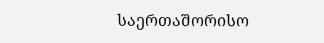საერთაშორისო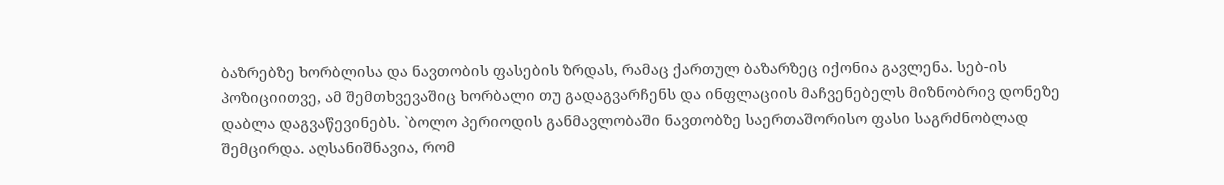ბაზრებზე ხორბლისა და ნავთობის ფასების ზრდას, რამაც ქართულ ბაზარზეც იქონია გავლენა. სებ-ის პოზიციითვე, ამ შემთხვევაშიც ხორბალი თუ გადაგვარჩენს და ინფლაციის მაჩვენებელს მიზნობრივ დონეზე დაბლა დაგვაწევინებს. `ბოლო პერიოდის განმავლობაში ნავთობზე საერთაშორისო ფასი საგრძნობლად შემცირდა. აღსანიშნავია, რომ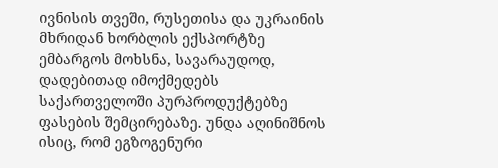ივნისის თვეში, რუსეთისა და უკრაინის მხრიდან ხორბლის ექსპორტზე ემბარგოს მოხსნა, სავარაუდოდ, დადებითად იმოქმედებს საქართველოში პურპროდუქტებზე ფასების შემცირებაზე. უნდა აღინიშნოს ისიც, რომ ეგზოგენური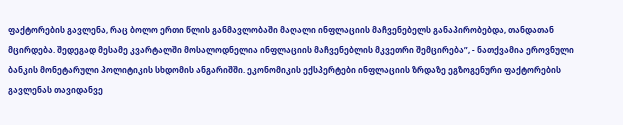ფაქტორების გავლენა, რაც ბოლო ერთი წლის განმავლობაში მაღალი ინფლაციის მაჩვენებელს განაპირობებდა, თანდათან მცირდება. შედეგად მესამე კვარტალში მოსალოდნელია ინფლაციის მაჩვენებლის მკვეთრი შემცირება”, - ნათქვამია ეროვნული ბანკის მონეტარული პოლიტიკის სხდომის ანგარიშში. ეკონომიკის ექსპერტები ინფლაციის ზრდაზე ეგზოგენური ფაქტორების გავლენას თავიდანვე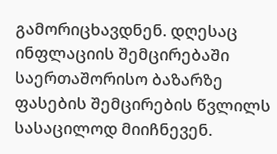გამორიცხავდნენ. დღესაც ინფლაციის შემცირებაში საერთაშორისო ბაზარზე ფასების შემცირების წვლილს სასაცილოდ მიიჩნევენ.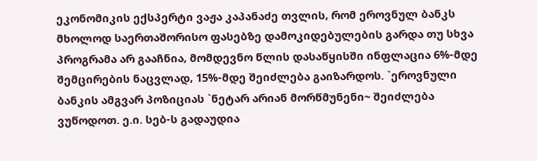ეკონომიკის ექსპერტი ვაჟა კაპანაძე თვლის, რომ ეროვნულ ბანკს მხოლოდ საერთაშორისო ფასებზე დამოკიდებულების გარდა თუ სხვა პროგრამა არ გააჩნია, მომდევნო წლის დასაწყისში ინფლაცია 6%-მდე შემცირების ნაცვლად, 15%-მდე შეიძლება გაიზარდოს. `ეროვნული ბანკის ამგვარ პოზიციას `ნეტარ არიან მორწმუნენი~ შეიძლება ვუწოდოთ. ე.ი. სებ-ს გადაუდია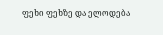ფეხი ფეხზე და ელოდება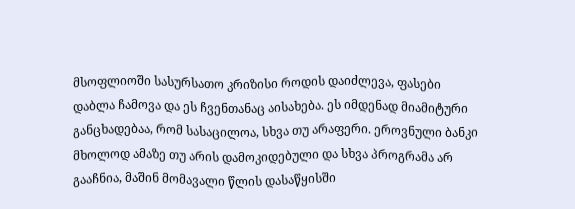მსოფლიოში სასურსათო კრიზისი როდის დაიძლევა, ფასები დაბლა ჩამოვა და ეს ჩვენთანაც აისახება. ეს იმდენად მიამიტური განცხადებაა, რომ სასაცილოა, სხვა თუ არაფერი. ეროვნული ბანკი მხოლოდ ამაზე თუ არის დამოკიდებული და სხვა პროგრამა არ გააჩნია, მაშინ მომავალი წლის დასაწყისში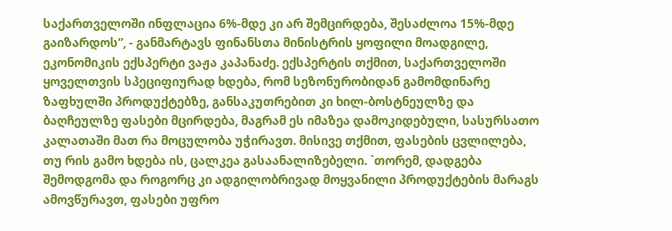საქართველოში ინფლაცია 6%-მდე კი არ შემცირდება, შესაძლოა 15%-მდე გაიზარდოს”, - განმარტავს ფინანსთა მინისტრის ყოფილი მოადგილე, ეკონომიკის ექსპერტი ვაჟა კაპანაძე. ექსპერტის თქმით, საქართველოში ყოველთვის სპეციფიურად ხდება, რომ სეზონურობიდან გამომდინარე ზაფხულში პროდუქტებზე, განსაკუთრებით კი ხილ-ბოსტნეულზე და ბაღჩეულზე ფასები მცირდება, მაგრამ ეს იმაზეა დამოკიდებული, სასურსათო კალათაში მათ რა მოცულობა უჭირავთ. მისივე თქმით, ფასების ცვლილება, თუ რის გამო ხდება ის, ცალკეა გასაანალიზებელი. `თორემ, დადგება შემოდგომა და როგორც კი ადგილობრივად მოყვანილი პროდუქტების მარაგს ამოვწურავთ, ფასები უფრო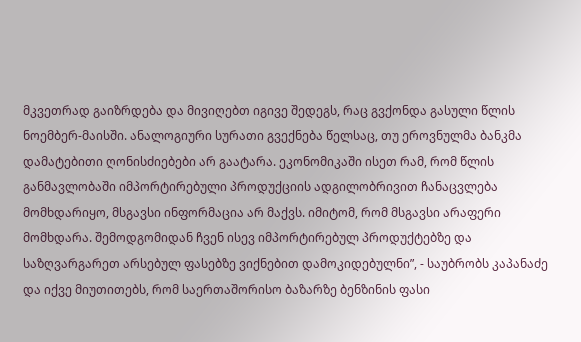მკვეთრად გაიზრდება და მივიღებთ იგივე შედეგს, რაც გვქონდა გასული წლის ნოემბერ-მაისში. ანალოგიური სურათი გვექნება წელსაც, თუ ეროვნულმა ბანკმა დამატებითი ღონისძიებები არ გაატარა. ეკონომიკაში ისეთ რამ, რომ წლის განმავლობაში იმპორტირებული პროდუქციის ადგილობრივით ჩანაცვლება მომხდარიყო, მსგავსი ინფორმაცია არ მაქვს. იმიტომ, რომ მსგავსი არაფერი მომხდარა. შემოდგომიდან ჩვენ ისევ იმპორტირებულ პროდუქტებზე და საზღვარგარეთ არსებულ ფასებზე ვიქნებით დამოკიდებულნი”, - საუბრობს კაპანაძე და იქვე მიუთითებს, რომ საერთაშორისო ბაზარზე ბენზინის ფასი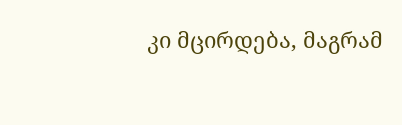კი მცირდება, მაგრამ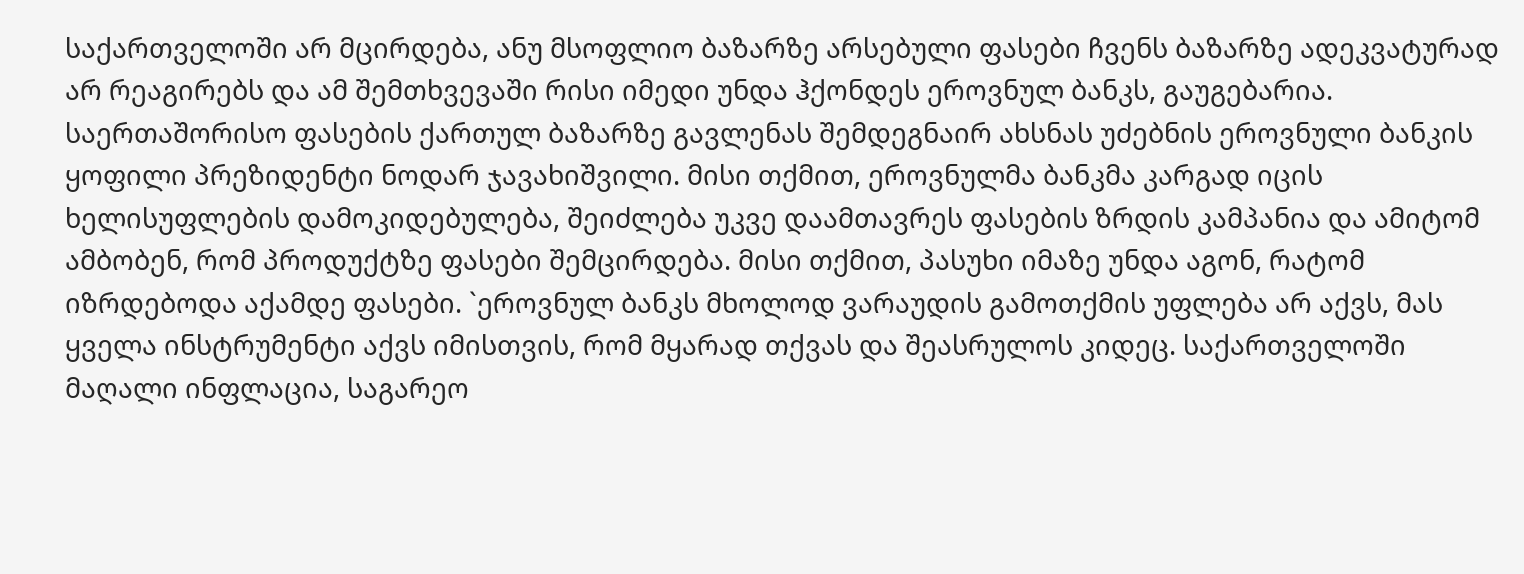საქართველოში არ მცირდება, ანუ მსოფლიო ბაზარზე არსებული ფასები ჩვენს ბაზარზე ადეკვატურად არ რეაგირებს და ამ შემთხვევაში რისი იმედი უნდა ჰქონდეს ეროვნულ ბანკს, გაუგებარია. საერთაშორისო ფასების ქართულ ბაზარზე გავლენას შემდეგნაირ ახსნას უძებნის ეროვნული ბანკის ყოფილი პრეზიდენტი ნოდარ ჯავახიშვილი. მისი თქმით, ეროვნულმა ბანკმა კარგად იცის ხელისუფლების დამოკიდებულება, შეიძლება უკვე დაამთავრეს ფასების ზრდის კამპანია და ამიტომ ამბობენ, რომ პროდუქტზე ფასები შემცირდება. მისი თქმით, პასუხი იმაზე უნდა აგონ, რატომ იზრდებოდა აქამდე ფასები. `ეროვნულ ბანკს მხოლოდ ვარაუდის გამოთქმის უფლება არ აქვს, მას ყველა ინსტრუმენტი აქვს იმისთვის, რომ მყარად თქვას და შეასრულოს კიდეც. საქართველოში მაღალი ინფლაცია, საგარეო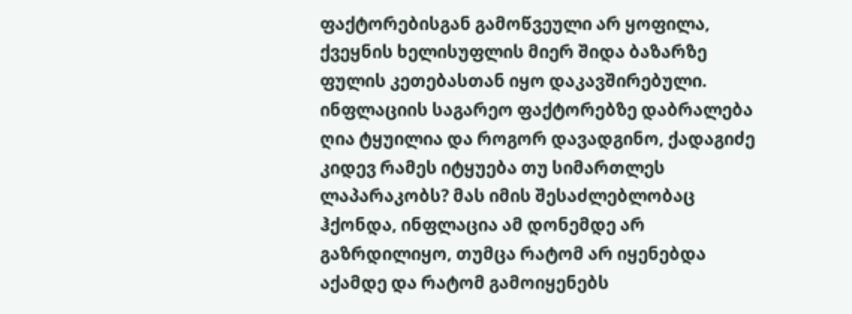ფაქტორებისგან გამოწვეული არ ყოფილა, ქვეყნის ხელისუფლის მიერ შიდა ბაზარზე ფულის კეთებასთან იყო დაკავშირებული. ინფლაციის საგარეო ფაქტორებზე დაბრალება ღია ტყუილია და როგორ დავადგინო, ქადაგიძე კიდევ რამეს იტყუება თუ სიმართლეს ლაპარაკობს? მას იმის შესაძლებლობაც ჰქონდა, ინფლაცია ამ დონემდე არ გაზრდილიყო, თუმცა რატომ არ იყენებდა აქამდე და რატომ გამოიყენებს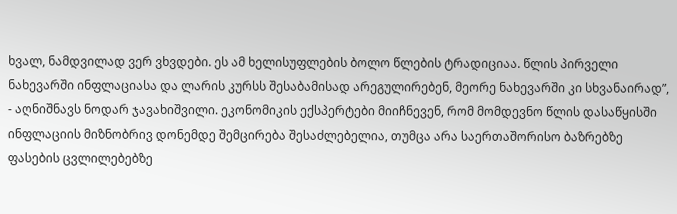ხვალ, ნამდვილად ვერ ვხვდები. ეს ამ ხელისუფლების ბოლო წლების ტრადიციაა. წლის პირველი ნახევარში ინფლაციასა და ლარის კურსს შესაბამისად არეგულირებენ, მეორე ნახევარში კი სხვანაირად”, - აღნიშნავს ნოდარ ჯავახიშვილი. ეკონომიკის ექსპერტები მიიჩნევენ, რომ მომდევნო წლის დასაწყისში ინფლაციის მიზნობრივ დონემდე შემცირება შესაძლებელია, თუმცა არა საერთაშორისო ბაზრებზე ფასების ცვლილებებზე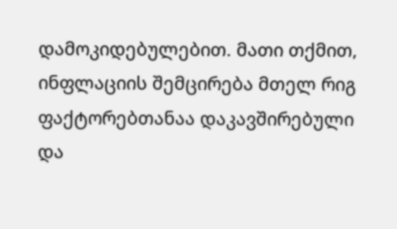დამოკიდებულებით. მათი თქმით, ინფლაციის შემცირება მთელ რიგ ფაქტორებთანაა დაკავშირებული და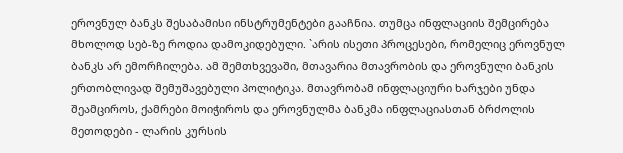ეროვნულ ბანკს შესაბამისი ინსტრუმენტები გააჩნია. თუმცა ინფლაციის შემცირება მხოლოდ სებ-ზე როდია დამოკიდებული. `არის ისეთი პროცესები, რომელიც ეროვნულ ბანკს არ ემორჩილება. ამ შემთხვევაში, მთავარია მთავრობის და ეროვნული ბანკის ერთობლივად შემუშავებული პოლიტიკა. მთავრობამ ინფლაციური ხარჯები უნდა შეამციროს, ქამრები მოიჭიროს და ეროვნულმა ბანკმა ინფლაციასთან ბრძოლის მეთოდები - ლარის კურსის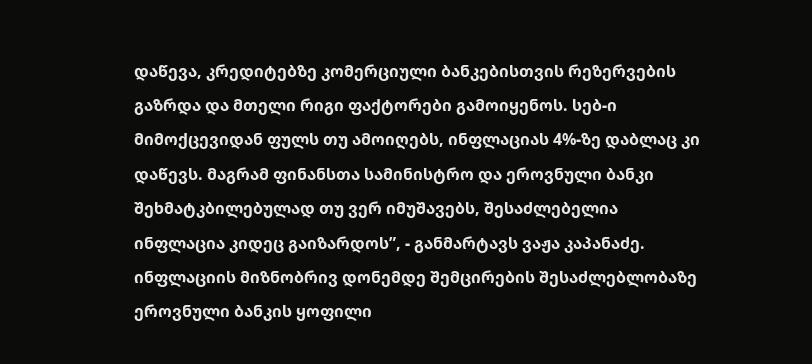დაწევა, კრედიტებზე კომერციული ბანკებისთვის რეზერვების გაზრდა და მთელი რიგი ფაქტორები გამოიყენოს. სებ-ი მიმოქცევიდან ფულს თუ ამოიღებს, ინფლაციას 4%-ზე დაბლაც კი დაწევს. მაგრამ ფინანსთა სამინისტრო და ეროვნული ბანკი შეხმატკბილებულად თუ ვერ იმუშავებს, შესაძლებელია ინფლაცია კიდეც გაიზარდოს”, - განმარტავს ვაჟა კაპანაძე. ინფლაციის მიზნობრივ დონემდე შემცირების შესაძლებლობაზე ეროვნული ბანკის ყოფილი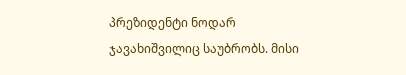პრეზიდენტი ნოდარ ჯავახიშვილიც საუბრობს. მისი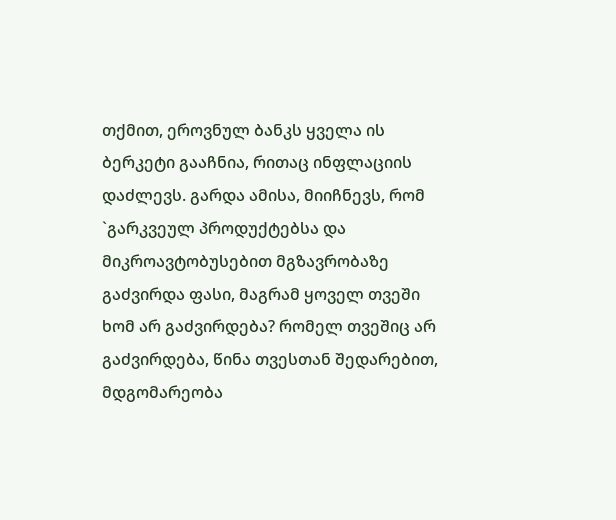თქმით, ეროვნულ ბანკს ყველა ის ბერკეტი გააჩნია, რითაც ინფლაციის დაძლევს. გარდა ამისა, მიიჩნევს, რომ `გარკვეულ პროდუქტებსა და მიკროავტობუსებით მგზავრობაზე გაძვირდა ფასი, მაგრამ ყოველ თვეში ხომ არ გაძვირდება? რომელ თვეშიც არ გაძვირდება, წინა თვესთან შედარებით, მდგომარეობა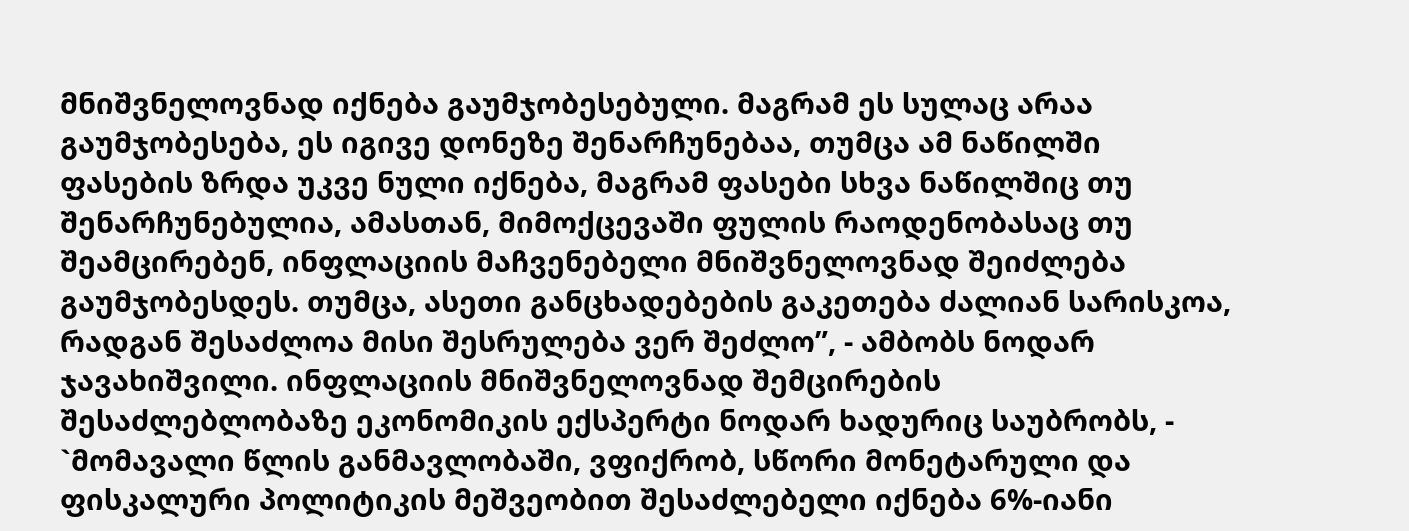მნიშვნელოვნად იქნება გაუმჯობესებული. მაგრამ ეს სულაც არაა გაუმჯობესება, ეს იგივე დონეზე შენარჩუნებაა, თუმცა ამ ნაწილში ფასების ზრდა უკვე ნული იქნება, მაგრამ ფასები სხვა ნაწილშიც თუ შენარჩუნებულია, ამასთან, მიმოქცევაში ფულის რაოდენობასაც თუ შეამცირებენ, ინფლაციის მაჩვენებელი მნიშვნელოვნად შეიძლება გაუმჯობესდეს. თუმცა, ასეთი განცხადებების გაკეთება ძალიან სარისკოა, რადგან შესაძლოა მისი შესრულება ვერ შეძლო”, - ამბობს ნოდარ ჯავახიშვილი. ინფლაციის მნიშვნელოვნად შემცირების შესაძლებლობაზე ეკონომიკის ექსპერტი ნოდარ ხადურიც საუბრობს, - `მომავალი წლის განმავლობაში, ვფიქრობ, სწორი მონეტარული და ფისკალური პოლიტიკის მეშვეობით შესაძლებელი იქნება 6%-იანი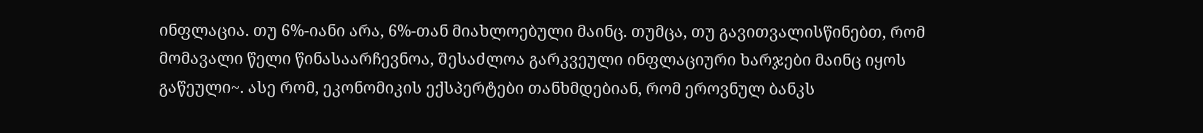ინფლაცია. თუ 6%-იანი არა, 6%-თან მიახლოებული მაინც. თუმცა, თუ გავითვალისწინებთ, რომ მომავალი წელი წინასაარჩევნოა, შესაძლოა გარკვეული ინფლაციური ხარჯები მაინც იყოს გაწეული~. ასე რომ, ეკონომიკის ექსპერტები თანხმდებიან, რომ ეროვნულ ბანკს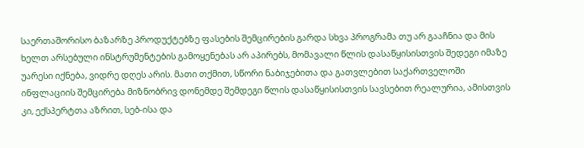საერთაშორისო ბაზარზე პროდუქტებზე ფასების შემცირების გარდა სხვა პროგრამა თუ არ გააჩნია და მის ხელთ არსებული ინსტრუმენტების გამოყენებას არ აპირებს, მომავალი წლის დასაწყისისთვის შედეგი იმაზე უარესი იქნება, ვიდრე დღეს არის. მათი თქმით, სწორი ნაბიჯებითა და გათვლებით საქართველოში ინფლაციის შემცირება მიზნობრივ დონემდე შემდეგი წლის დასაწყისისთვის სავსებით რეალურია, ამისთვის კი, ექსპერტთა აზრით, სებ-ისა და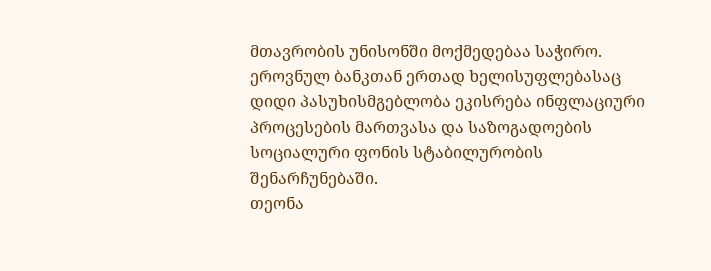მთავრობის უნისონში მოქმედებაა საჭირო. ეროვნულ ბანკთან ერთად ხელისუფლებასაც დიდი პასუხისმგებლობა ეკისრება ინფლაციური პროცესების მართვასა და საზოგადოების სოციალური ფონის სტაბილურობის შენარჩუნებაში.
თეონა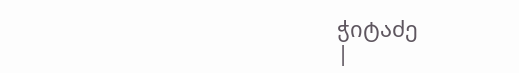ჭიტაძე
|